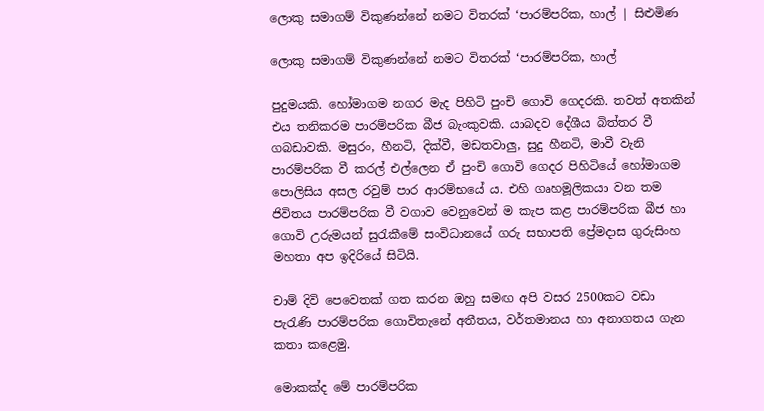ලොකු සමාගම් විකුණන්නේ නමට විතරක් ‘පාරම්පරික, හාල් | සිළුමිණ

ලොකු සමාගම් විකුණන්නේ නමට විතරක් ‘පාරම්පරික, හාල්

පුදුමයකි. හෝමාගම නගර මැද පිහිටි පුංචි ගොවි ගෙදරකි. තවත් අතකින් එය තනිකරම පාරම්පරික බීජ බැංකුවකි. යාබදව දේශීය බිත්තර වී ගබඩාවකි. මසුරං, හීනටි, දික්වී, මඩතවාලු, සුදු හීනටි, මාවී වැනි පාරම්පරික වී කරල් එල්ලෙන ඒ ‍පුංචි ගොවි ගෙදර පිහිටියේ හෝමාගම පොලිසිය අසල රවුම් පාර ආරම්භයේ ය. එහි ගෘහමූලිකයා වන තම ජිවිතය පාරම්පරික වී වගාව වෙනුවෙන් ම කැප කළ පාරම්පරික බීජ හා ගොවි උරුමයන් සුරැකීමේ සංවිධානයේ ගරු සභාපති ප්‍රේමදාස ගුරුසිංහ මහතා අප ඉදිරියේ සිටියි.

චාම් දිවි පෙවෙතක් ගත කරන ඔහු සමඟ අපි වසර 2500කට වඩා පැරැණි පාරම්පරික ගොවිතැනේ අතීතය, වර්තමානය හා අනාගතය ගැන කතා කළෙමු.

මොකක්ද මේ පාරම්පරික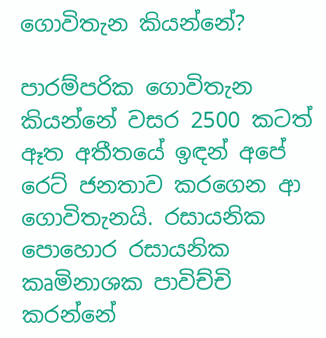ගොවිතැන කියන්නේ?

පාරම්පරික ගොවිතැන කියන්නේ වසර 2500 කටත් ඈත අතීතයේ ඉඳන් අපේ ර‍ෙට් ජනතාව කරගෙන ආ ගොවිතැනයි. රසායනික පොහොර ‍රසායනික කෘමිනාශක පාවිච්චි කරන්නේ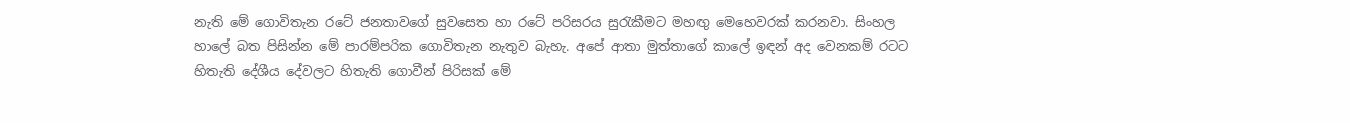නැති මේ ගොවිතැන රටේ ජනතාවගේ සුවසෙත හා රටේ පරිසරය සුරැකීමට මහඟු මෙහෙවරක් කරනවා. සිංහල හාලේ බත පිසින්න මේ පාරම්පරික ගොවිතැන නැතුව බැහැ. අපේ ආතා මුත්තාගේ කාලේ ඉඳන් අද වෙනකම් රටට හිතැති දේශීය දේවලට හිතැති ගොවීන් පිරිසක් මේ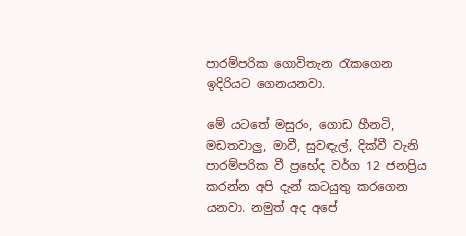පාරම්පරික ගොවිතැන රැකගෙන ඉදිරියට ගෙනයනවා.

මේ යටතේ මසුරං, ගොඩ හීනටි, මඩතවාලු, මාවී, සුවඳැල්, දික්වී වැනි පාරම්පරික වී ප්‍රභේද වර්ග 12 ජනප්‍රිය කරන්න අපි දැන් කටයුතු කරගෙන යනවා. නමුත් අද අපේ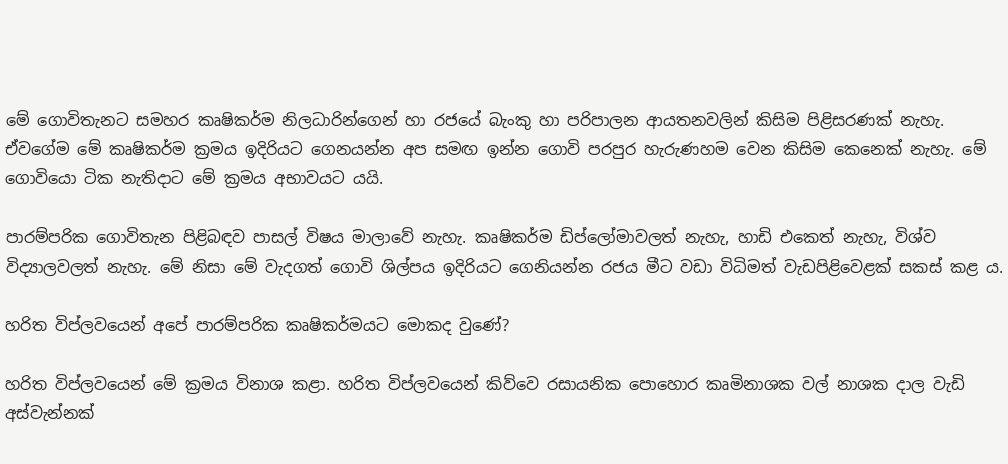මේ ගොවිතැනට සමහර කෘෂිකර්ම නිලධාරින්ගෙන් හා රජයේ බැංකු හා පරිපාලන ආයතනවලින් කිසිම පිළිසරණක් නැහැ. ඒවගේම මේ කෘෂිකර්ම ක්‍රමය ඉදිරියට ගෙනයන්න අප සමඟ ඉන්න ගොවි පරපුර හැරුණහම වෙන කිසිම කෙනෙක් නැහැ. මේ ගොවියො ටික ‍නැතිදාට මේ ක්‍රමය අභාවයට යයි.

පාරම්පරික ගොවිතැන පිළිබඳව පාසල් විෂය මාලාවේ නැහැ. කෘෂිකර්ම ඩිප්ලෝමාවලත් නැහැ, හාඩි එකෙත් නැහැ, විශ්ව විද්‍යාලවලත් නැහැ. මේ නිසා මේ වැදගත් ගොවි ශිල්පය ඉදිරියට ගෙනියන්න රජය මීට වඩා විධිමත් වැඩපිළිවෙළක් සකස් කළ ය.

හරිත විප්ලවයෙන් අපේ පාරම්පරික කෘෂිකර්මයට මොකද වුණේ?

හරිත විප්ලවයෙන් මේ ක්‍රමය විනාශ කළා. හරිත විප්ලවයෙන් කිව්වෙ රසායනික පොහොර කෘමිනාශක වල් නාශක දාල වැඩි අස්වැන්නක්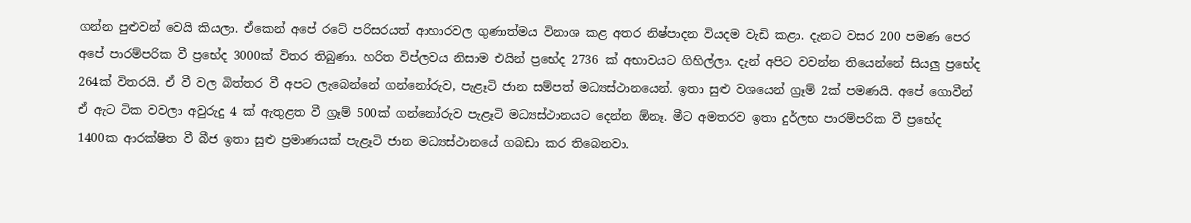ගන්න පුළුවන් වෙයි කියලා. ඒකෙන් අපේ රටේ පරිසරයත් ආහාරවල ගුණාත්මය විනාශ කළ අතර නිෂ්පාදන වියදම වැඩි කළා. දැනට වසර 200 පමණ පෙර අපේ පාරම්පරික වී ප්‍රභේද 3000ක් විතර තිබුණා. හරිත විප්ලවය නිසාම එයින් ප්‍රභේද 2736 ක් අභාවයට ගිහිල්ලා. දැන් අපිට වවන්න තියෙන්නේ සියලු ප්‍රභේද 264ක් විතරයි. ඒ වී වල බිත්තර වී අපට ලැබෙන්නේ ගන්නෝරුව, පැළෑටි ජාන සම්පත් මධ්‍යස්ථානයෙන්. ඉතා සුළු වශයෙන් ග්‍රෑම් 2ක් පමණයි. අපේ ගොවීන් ඒ ඇට ටික වවලා අවුරුදු 4 ක් ඇතුළත වී ග්‍රෑම් 500ක් ගන්නෝරුව පැළෑටි මධ්‍යස්ථානයට දෙන්න ඕනෑ. මීට අමතරව ඉතා දුර්ලභ පාරම්පරික වී ප්‍රභේද 1400ක ආරක්ෂිත වී බීජ ඉතා සුළු ප්‍රමාණයක් පැළෑටි ජාන මධ්‍යස්ථානයේ ගබඩා කර තිබෙනවා.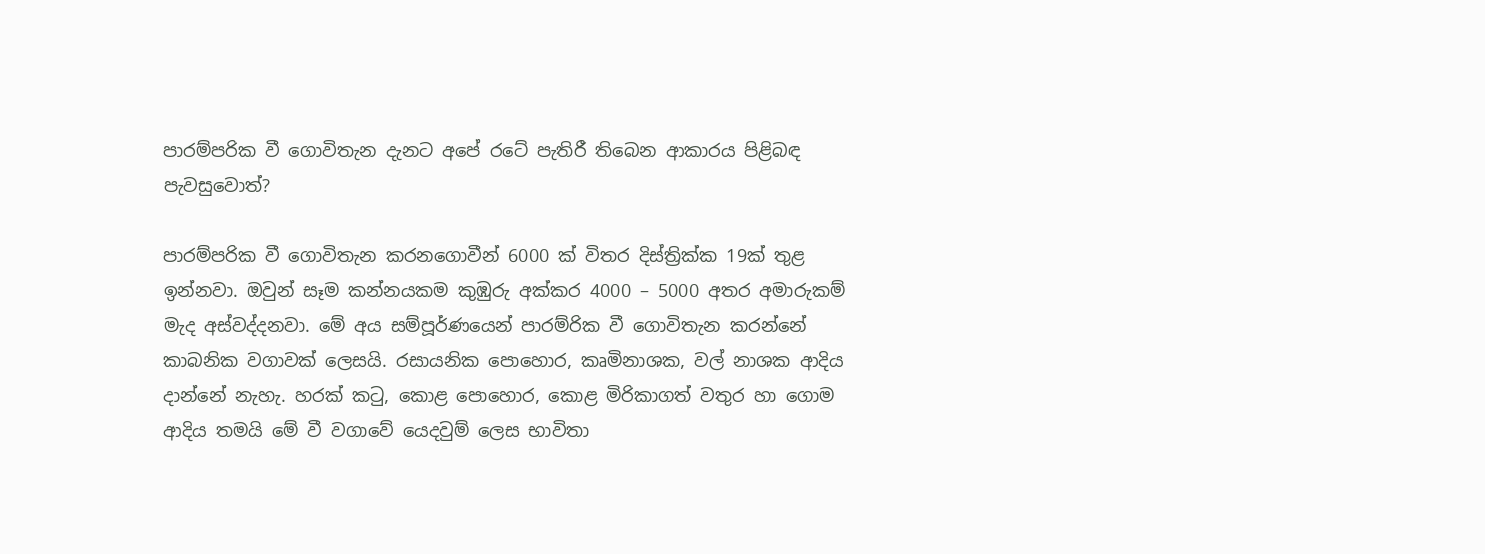පාරම්පරික වී ගොවිතැන දැනට අපේ රටේ පැතිරී තිබෙන ආකාරය පිළිබඳ පැවසුවොත්?

පාරම්පරික වී ගොවිතැන කරනගොවීන් 6000 ක් විතර දිස්ත්‍රික්ක 19ක් තුළ ඉන්නවා. ඔවුන් සෑම කන්නයකම කුඹුරු අක්කර 4000 – 5000 අතර අමාරුකම් මැද අස්වද්දනවා. මේ අය සම්පූර්ණයෙන් පාරම්රික වී ගොවිතැන කරන්නේ කාබනික වගාවක් ලෙසයි. රසායනික පොහොර, කෘමිනාශක, වල් නාශක ආදිය දාන්නේ නැහැ. හරක් කටු, කොළ පොහොර, කොළ මිරිකාගත් වතුර හා ගොම ආදිය තමයි මේ වී වගාවේ යෙදවුම් ලෙස භාවිතා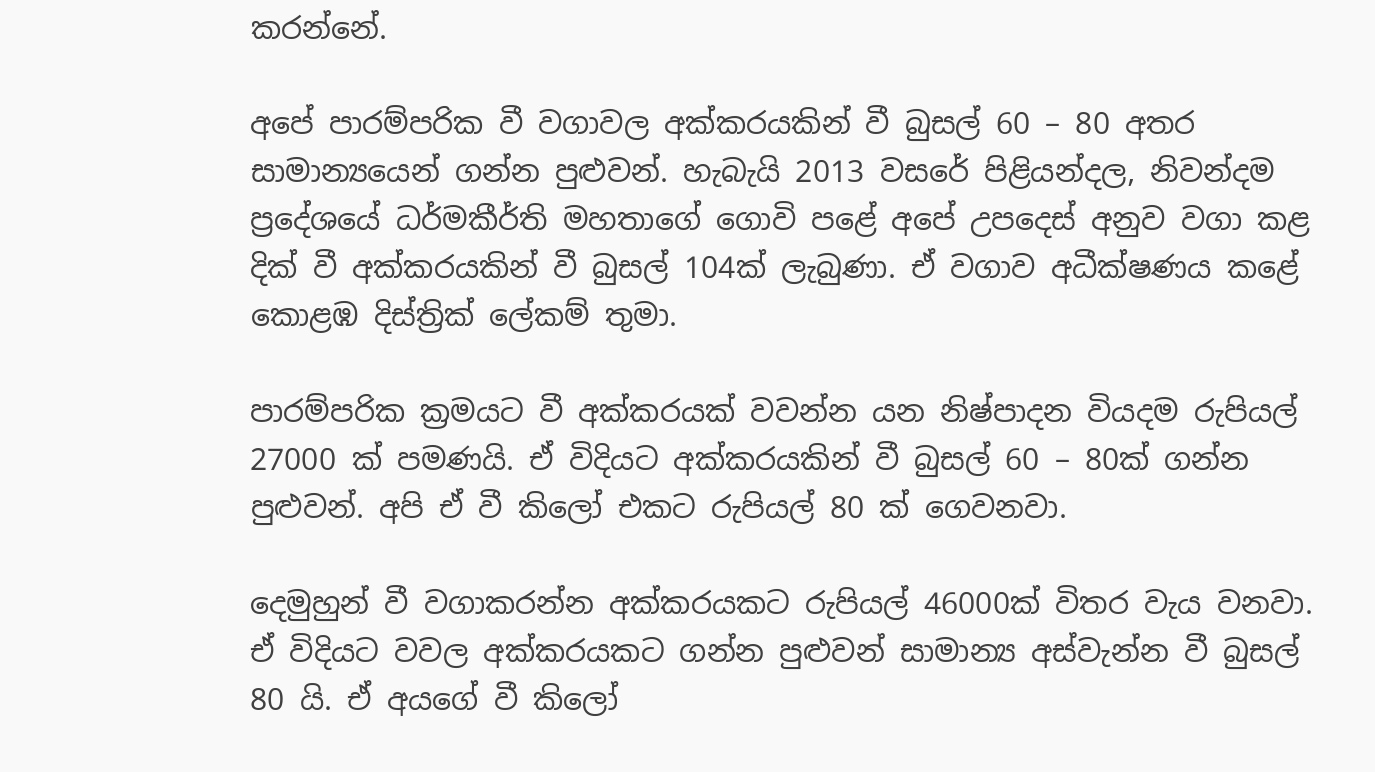කරන්නේ.

අපේ පාරම්පරික වී වගාවල අක්කරයකින් වී බුසල් 60 – 80 අතර සාමාන්‍යයෙන් ගන්න පුළුවන්‍‍. හැබැයි 2013 වසරේ පිළියන්දල, නිවන්දම ප්‍රදේශයේ ධර්මකීර්ති මහතාගේ ගොවි පළේ අපේ උපදෙස් අනුව වගා කළ දික් වී අක්කරයකින් වී බුසල් 104ක් ලැබුණා. ඒ වගාව අධීක්ෂණය කළේ කොළඹ දිස්ත්‍රික් ලේකම් තුමා.

පාරම්පරික ක්‍රමයට වී අක්කරයක් වවන්න යන නිෂ්පාදන වියදම රුපියල් 27000 ක් පමණයි. ඒ විදියට අක්කරයකින් වී බුසල් 60 – 80ක් ගන්න පුළුවන්. අපි ඒ වී කිලෝ එකට රුපියල් 80 ක් ගෙවනවා.

දෙමුහුන් වී වගාකරන්න අක්කරයකට රුපියල් 46000ක් විතර වැය වනවා. ඒ විදියට වවල අක්කරයකට ගන්න පුළුවන් සාමාන්‍ය අස්වැන්න වී බුසල් 80 යි. ඒ අය‍ගේ වී කිලෝ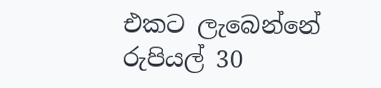එකට ලැබෙන්නේ රුපියල් 30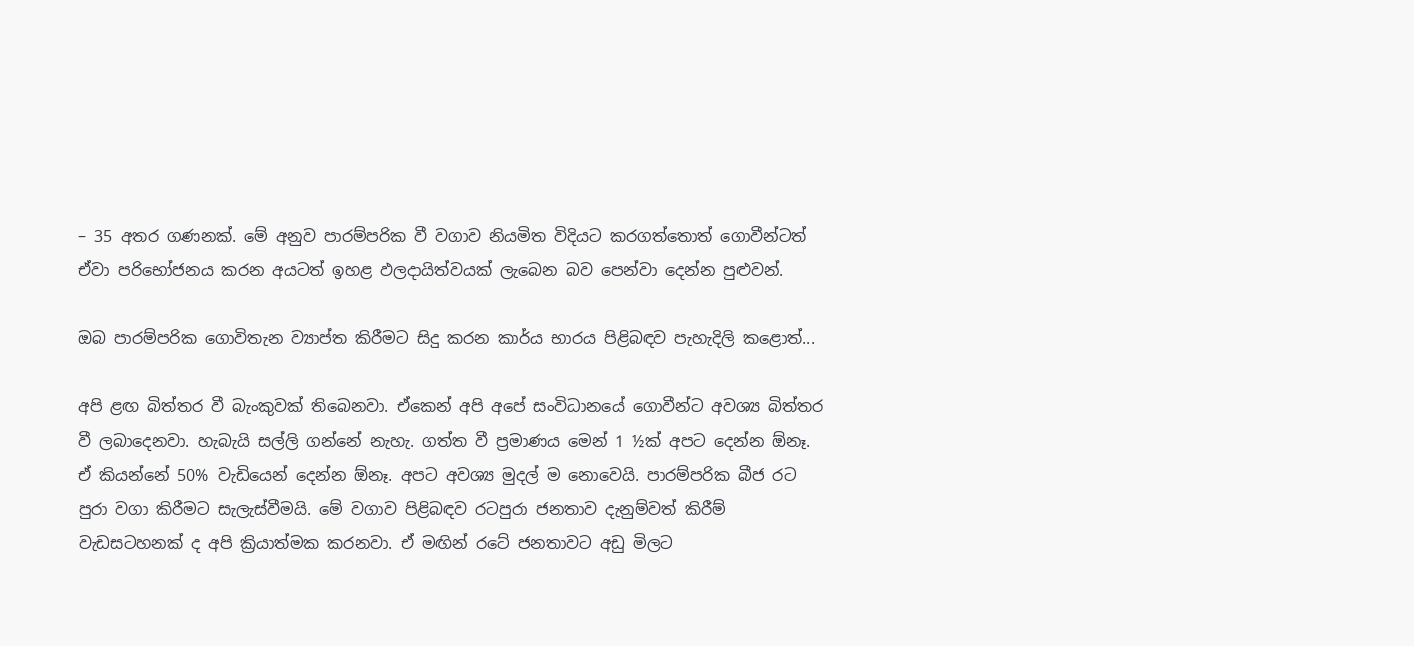– 35 අතර ගණනක්. මේ අනුව පාරම්පරික වී වගාව නියමිත විදියට කරගත්තොත් ගොවීන්ටත් ඒවා පරිභෝජනය කරන අයටත් ඉහළ ඵලදායිත්වයක් ලැබෙන බව පෙන්වා දෙන්න පුළුවන්.

ඔබ පාරම්පරික ගොවිතැන ව්‍යාප්ත කිරීමට සිදු කරන කාර්ය භාරය පිළිබඳව පැහැදිලි කළොත්...

අපි ළඟ බිත්තර වී බැංකුවක් තිබෙනවා. ඒකෙන් අපි අපේ සංවිධානයේ ගොවීන්ට අවශ්‍ය බිත්තර වී ලබාදෙනවා. හැබැයි සල්ලි ගන්නේ නැහැ. ගත්ත වී ප්‍රමාණය මෙන් 1 ½ක් අපට දෙන්න ඕනෑ. ඒ කියන්නේ 50% වැඩියෙන් දෙන්න ඕනෑ. අපට අවශ්‍ය මුදල් ම නොවෙයි. පාරම්පරික බීජ රට පුරා වගා කිරීමට සැලැස්වීමයි. මේ වගාව පිළිබඳව රටපුරා ජනතාව දැනුම්වත් කිරීම් වැඩසටහනක් ද අපි ක්‍රියාත්මක කරනවා. ඒ මඟින් රටේ ජනතාවට අඩු මිලට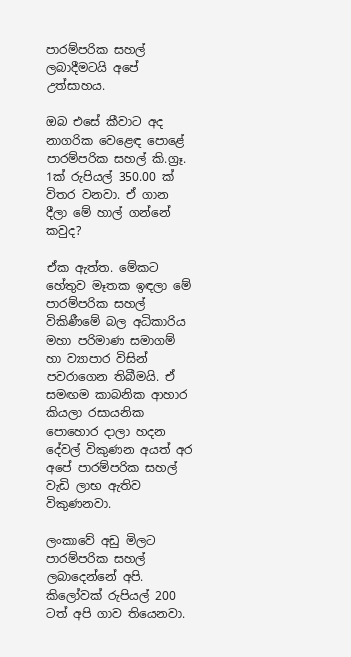පාරම්පරික සහල් ලබාදීමටයි අපේ උත්සාහය‍.

ඔබ එසේ කීවාට අද නාගරික වෙළෙඳ පොළේ පාරම්පරික සහල් කි.ග්‍රෑ. 1ක් රුපියල් 350.00 ක් විතර වනවා. ඒ ගාන දීලා මේ හාල් ගන්නේ කවුද?

ඒක ඇත්ත. මේක‍ට හේතුව මෑතක ඉඳලා මේ පාරම්පරික සහල් විකිණීමේ බල අධිකාරිය මහා පරිමාණ සමාගම් හා ව්‍යාපාර විසින් පවරාගෙන තිබීමයි. ඒ සමඟම කාබනික ආහාර කියලා රසායනික පොහොර දාලා හදන දේවල් විකුණන අයත් අර අපේ පාරම්පරික සහල් වැඩි ලාභ ඇතිව විකුණනවා‍.

ලංකාවේ අඩු මිලට පාරම්පරික සහල් ලබාදෙන්නේ අපි. කිලෝවක් රුපියල් 200 ටත් අපි ගාව තියෙනවා.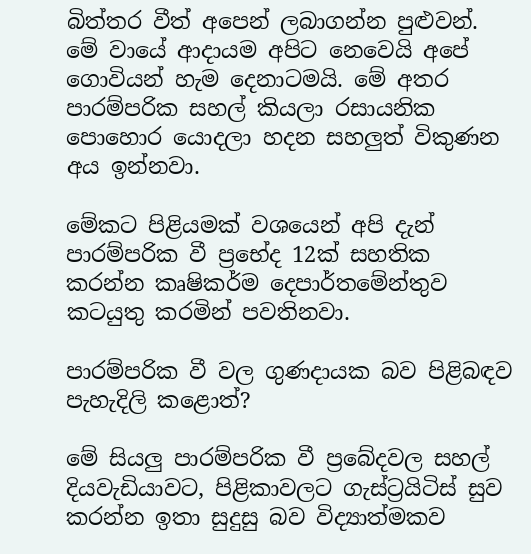බිත්තර වීත් අපෙන් ලබාගන්න පුළුවන්. මේ වායේ ආදායම අපිට නෙවෙයි අපේ ගොවියන් හැම දෙනාටමයි. මේ අතර පාරම්පරික සහල් කියලා රසායනික පොහොර යොදලා හදන සහලුත් විකුණන අය ඉන්නවා.

මේකට පිළියමක් වශයෙන් අපි දැන් පාරම්පරික වී ප්‍රභේද 12ක් සහතික කරන්න කෘෂිකර්ම දෙපාර්තමේන්තුව කටයුතු කරමින් පවතිනවා.

පාරම්පරික වී වල ගුණදායක බව පිළිබඳව පැහැදිලි කළොත්?

මේ සියලු පාරම්පරික වී ප්‍රබේදවල සහල් දියවැඩියාවට, පිළිකාවලට ගැස්ට්‍රයිටිස් සුව කරන්න ඉතා සුදුසු බව විද්‍යාත්මකව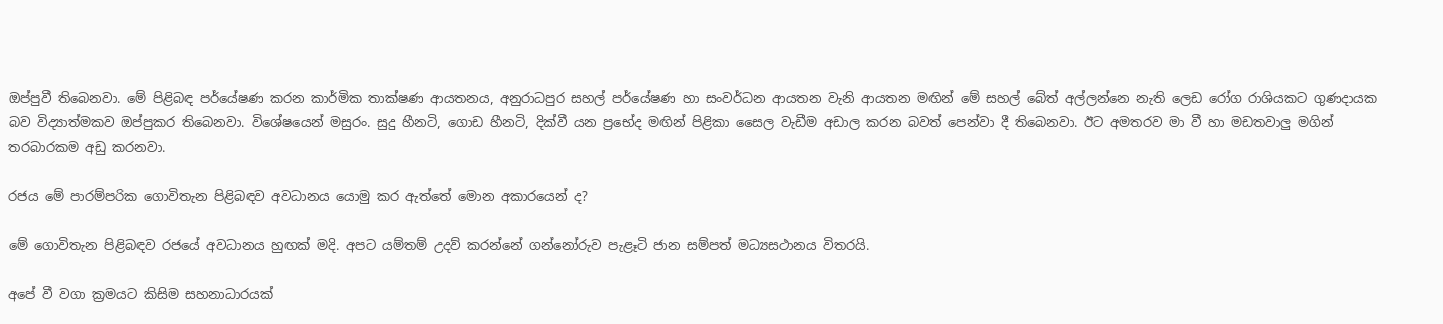ඔප්පුවී තිබෙනවා. මේ පිළිබඳ පර්යේෂණ කරන කාර්මික තාක්ෂණ ආයතනය, අනුරාධපුර සහල් පර්යේෂණ හා සංවර්ධන ආයතන වැනි ආයතන මඟින් මේ සහල් බේත් අල්ලන්නෙ නැති ලෙඩ රෝග රාශියකට ගුණදායක බව විද්‍යාත්මකව ඔප්පුකර තිබෙනවා. විශේෂයෙන් මසුරං. සුදු හීනටි, ගොඩ හීනටි, දික්වී යන ප්‍රභේද මඟින් පිළිකා සෛල වැඩීම අඩාල කරන බවත් පෙන්වා දී තිබෙනවා‍. ඊට අමතරව මා වී හා මඩතවාලු මගින් තරබාරකම අඩු කරනවා.

රජය මේ පාරම්පරික ගොවිතැන පිළිබඳව අවධානය යොමු කර ඇත්තේ මොන අකාරයෙන් ද?

මේ ගොවිතැන පිළිබඳව රජයේ අවධානය හුඟක් මදි. අපට යම්තම් උදව් කරන්නේ ගන්නෝරුව පැළෑටි ජාන සම්පත් මධ්‍යසථානය විතරයි.

අපේ වී වගා ක්‍රමයට කිසිම සහනාධාරයක්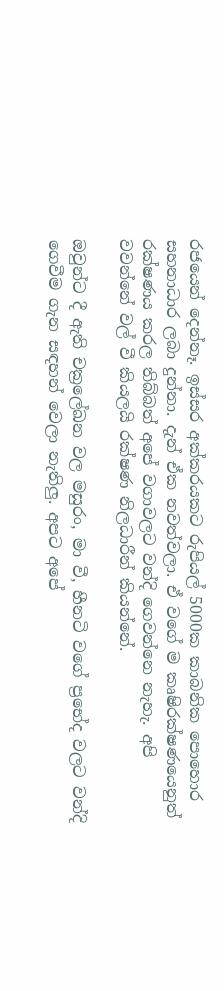රජයෙන් දෙන්නෑ. ඉස්සර අක්කරයකට රුපියල් 5000ක කාබනික පොහොර සහනාධාර ලබා දුන්නා. දැන් ඒක නවත්වලා. ඒ වගේ ම කෘෂිරක්ෂණයෙනුත් රක්ෂණය කරල තිබ්බත් අපේ වගාවලට වන්දි ගෙවන්නෙ නැහැ. අපි වවන්නේ වල් වී කියලයි රක්ෂණ නිලධාරීන් කියන්නේ.

ඔවුන්ට දී ඇති චක්‍රලේඛන වල මසුරං, මා වී, හීනටි වගේ ප්‍රභේද වලට වන්දි ගෙවීම ගැන සඳහන් වෙලා නැතිලු. අපට අපේ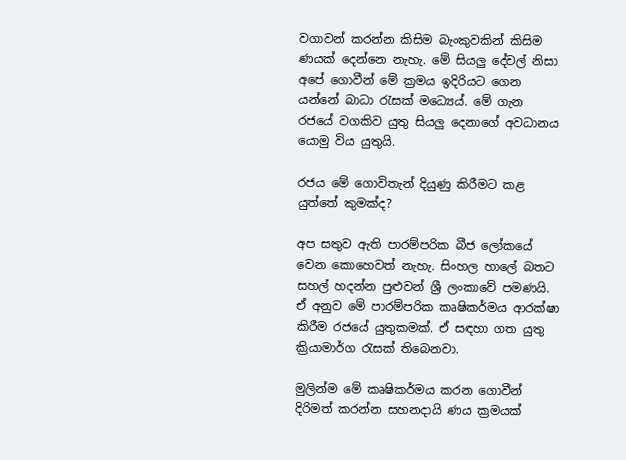වගාවන් කරන්න කිසිම බැංකුවකින් කිසිම ණයක් දෙන්නෙ නැහැ. මේ සියලු දේවල් නිසා අපේ ගොවීන් මේ ක්‍රමය ඉදිරියට ගෙන යන්නේ බාධා රැසක් මධ්‍ය‍ෙය්. මේ ගැන රජයේ වගකිව යුතු සියලු දෙනාගේ අවධානය යොමු විය යුතුයි.

රජය මේ ගොවිතැන් දියුණු කිරීමට කළ යුත්තේ කුමක්ද?

අප සතුව ඇති පාරම්පරික බීජ ලෝකයේ වෙන කොහෙවත් නැහැ. සිංහල හාලේ බතට සහල් හදන්න පුළුවන් ශ්‍රී ලංකාවේ පමණයි. ඒ අනුව මේ පාරම්පරික කෘෂිකර්මය ආරක්ෂා‍ කිරීම රජයේ යුතුකමක්. ඒ සඳහා ගත යුතු ක්‍රියාමාර්ග රැසක් තිබෙනවා.

මුලින්ම මේ කෘෂිකර්මය කරන ගොවීන් දිරිමත් කරන්න සහනදායි ණය ක්‍රමයක්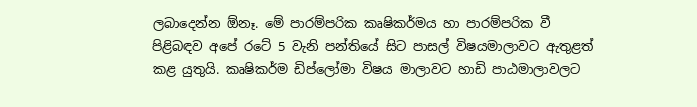ලබාදෙන්න ඕනෑ. මේ පාරම්පරික කෘෂිකර්මය හා පාරම්පරික වී පිළිබඳව අපේ රටේ 5 වැනි පන්තියේ සිට පාසල් විෂයමාලාවට ඇතුළත් කළ යුතුයි. කෘෂිකර්ම ඩිප්ලෝමා විෂය මාලාවට හාඩි පාඨමාලාවලට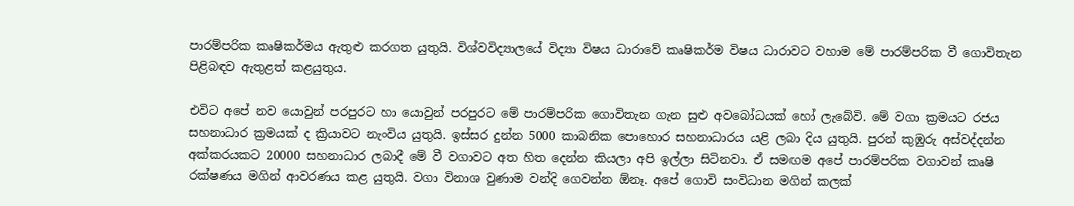පාරම්පරික කෘෂිකර්මය ඇතුළු කරගත යුතුයි. විශ්වවිද්‍යාලයේ විද්‍යා විෂය ධාරාවේ කෘෂිකර්ම විෂය ධාරාවට වහාම මේ පාරම්පරික වී ගොවිතැන පිළිබඳව ඇතුළත් කළයුතුය.

එවිට අපේ නව යොවුන් පරපුරට හා යොවුන් පරපුරට මේ පාරම්පරික ගොවිතැන ගැන සුළු අවබෝධයක් හෝ ලැබේවි. මේ වගා ක්‍රමයට රජය සහනාධාර ක්‍රමයක් ද ක්‍රියාවට නැංවිය යුතුයි. ඉස්සර දුන්න 5000 කාබනික පොහොර සහනාධාරය යළි ලබා දිය යුතුයි. පුරන් කුඹුරු අස්වද්දන්න අක්කරයකට 20000 සහනාධාර ලබාදී මේ වී වගාවට අත හිත දෙන්න කියලා අපි ඉල්ලා සිටිනවා‍. ඒ සමඟම අපේ පාරම්පරික වගාවන් කෘෂි රක්ෂණය මගින් ආවරණය කළ යුතුයි. වගා විනාශ වුණාම වන්දි ගෙවන්න ඕනෑ. අපේ ගොවි සංවිධාන මගින් කලක්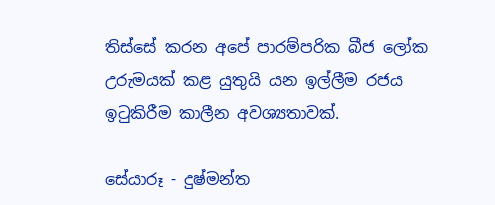තිස්සේ කරන අපේ පාරම්පරික බීජ ලෝක උරුමයක් කළ යුතුයි යන ඉල්ලීම රජය ඉටුකිරීම කාලීන අවශ්‍යතාවක්.

සේයාරූ - දුෂ්මන්ත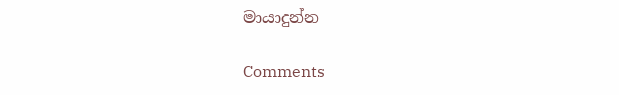මායාදුන්න

Comments